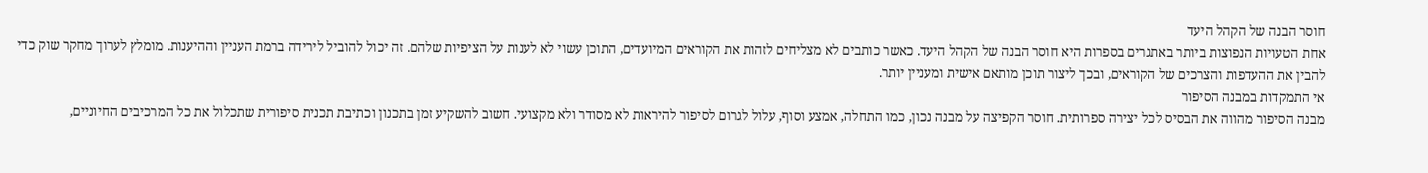חוסר הבנה של הקהל היעד
אחת הטעויות הנפוצות ביותר באתגרים בספרות היא חוסר הבנה של הקהל היעד. כאשר כותבים לא מצליחים לזהות את הקוראים המיועדים, התוכן עשוי לא לענות על הציפיות שלהם. זה יכול להוביל לירידה ברמת העניין וההיענות. מומלץ לערוך מחקר שוק כדי להבין את ההעדפות והצרכים של הקוראים, ובכך ליצור תוכן מותאם אישית ומעניין יותר.
אי התמקדות במבנה הסיפור
מבנה הסיפור מהווה את הבסיס לכל יצירה ספרותית. חוסר הקפיצה על מבנה נכון, כמו התחלה, אמצע וסוף, עלול לגרום לסיפור להיראות לא מסודר ולא מקצועי. חשוב להשקיע זמן בתכנון וכתיבת תכנית סיפורית שתכלול את כל המרכיבים החיוניים,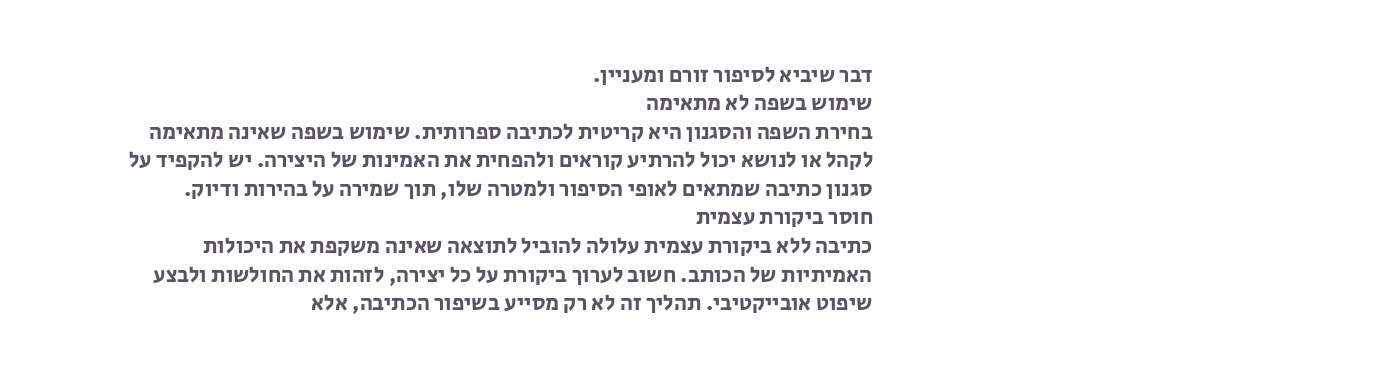דבר שיביא לסיפור זורם ומעניין.
שימוש בשפה לא מתאימה
בחירת השפה והסגנון היא קריטית לכתיבה ספרותית. שימוש בשפה שאינה מתאימה לקהל או לנושא יכול להרתיע קוראים ולהפחית את האמינות של היצירה. יש להקפיד על סגנון כתיבה שמתאים לאופי הסיפור ולמטרה שלו, תוך שמירה על בהירות ודיוק.
חוסר ביקורת עצמית
כתיבה ללא ביקורת עצמית עלולה להוביל לתוצאה שאינה משקפת את היכולות האמיתיות של הכותב. חשוב לערוך ביקורת על כל יצירה, לזהות את החולשות ולבצע שיפוט אובייקטיבי. תהליך זה לא רק מסייע בשיפור הכתיבה, אלא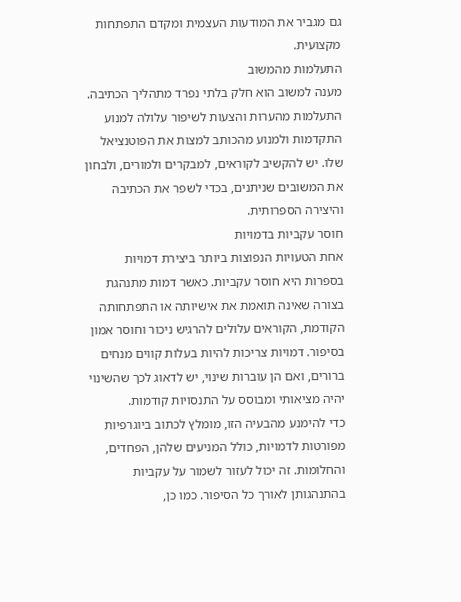גם מגביר את המודעות העצמית ומקדם התפתחות מקצועית.
התעלמות מהמשוב
מענה למשוב הוא חלק בלתי נפרד מתהליך הכתיבה. התעלמות מהערות והצעות לשיפור עלולה למנוע התקדמות ולמנוע מהכותב למצות את הפוטנציאל שלו. יש להקשיב לקוראים, למבקרים ולמורים, ולבחון את המשובים שניתנים, בכדי לשפר את הכתיבה והיצירה הספרותית.
חוסר עקביות בדמויות
אחת הטעויות הנפוצות ביותר ביצירת דמויות בספרות היא חוסר עקביות. כאשר דמות מתנהגת בצורה שאינה תואמת את אישיותה או התפתחותה הקודמת, הקוראים עלולים להרגיש ניכור וחוסר אמון בסיפור. דמויות צריכות להיות בעלות קווים מנחים ברורים, ואם הן עוברות שינוי, יש לדאוג לכך שהשינוי יהיה מציאותי ומבוסס על התנסויות קודמות.
כדי להימנע מהבעיה הזו, מומלץ לכתוב ביוגרפיות מפורטות לדמויות, כולל המניעים שלהן, הפחדים, והחלומות. זה יכול לעזור לשמור על עקביות בהתנהגותן לאורך כל הסיפור. כמו כן,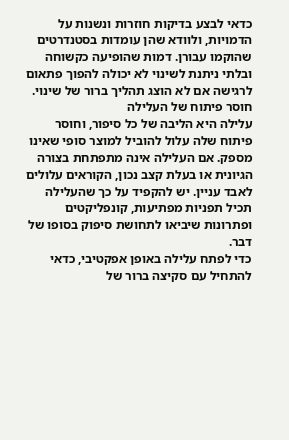כדאי לבצע בדיקות חוזרות ונשנות על הדמויות, ולוודא שהן עומדות בסטנדרטים שהוקמו עבורן. דמות שהופיעה כקשוחה ובלתי ניתנת לשינוי לא יכולה להפוך פתאום לרגישה אם לא הוצג תהליך ברור של שינוי.
חוסר פיתוח של העלילה
עלילה היא הליבה של כל סיפור, וחוסר פיתוח שלה עלול להוביל למוצר סופי שאינו מספק. אם העלילה אינה מתפתחת בצורה הגיונית או בעלת קצב נכון, הקוראים עלולים לאבד עניין. יש להקפיד על כך שהעלילה תכיל תפניות מפתיעות, קונפליקטים ופתרונות שיביאו לתחושת סיפוק בסופו של דבר.
כדי לפתח עלילה באופן אפקטיבי, כדאי להתחיל עם סקיצה ברור של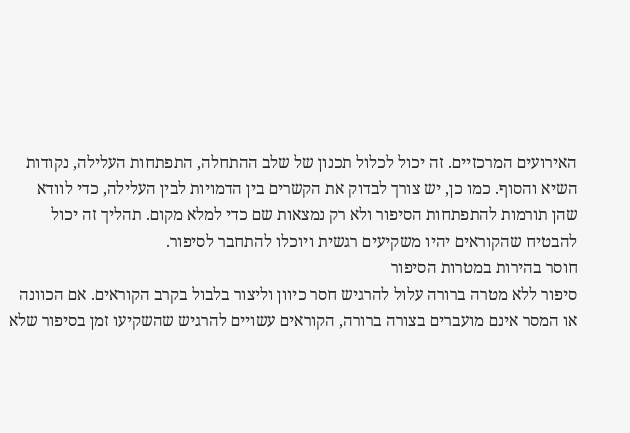האירועים המרכזיים. זה יכול לכלול תכנון של שלב ההתחלה, התפתחות העלילה, נקודות השיא והסוף. כמו כן, יש צורך לבדוק את הקשרים בין הדמויות לבין העלילה, כדי לוודא שהן תורמות להתפתחות הסיפור ולא רק נמצאות שם כדי למלא מקום. תהליך זה יכול להבטיח שהקוראים יהיו משקיעים רגשית ויוכלו להתחבר לסיפור.
חוסר בהירות במטרות הסיפור
סיפור ללא מטרה ברורה עלול להרגיש חסר כיוון וליצור בלבול בקרב הקוראים. אם הכוונה או המסר אינם מועברים בצורה ברורה, הקוראים עשויים להרגיש שהשקיעו זמן בסיפור שלא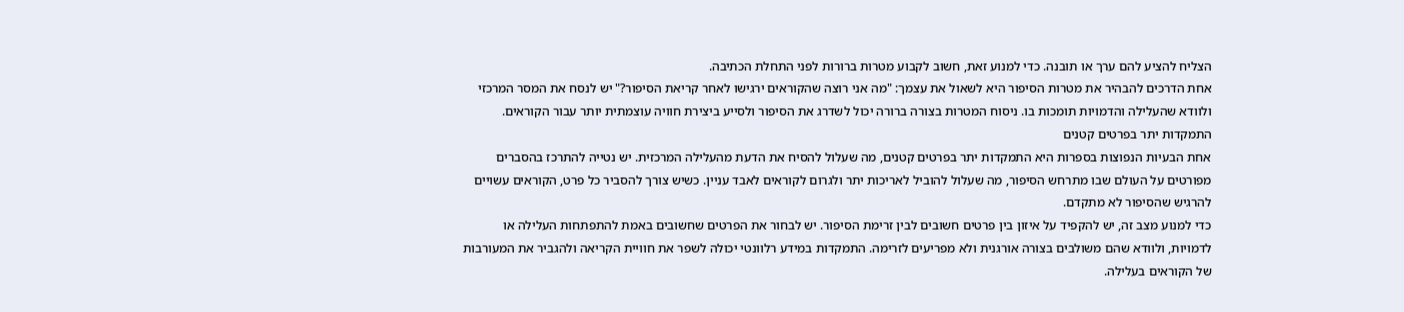הצליח להציע להם ערך או תובנה. כדי למנוע זאת, חשוב לקבוע מטרות ברורות לפני התחלת הכתיבה.
אחת הדרכים להבהיר את מטרות הסיפור היא לשאול את עצמך: "מה אני רוצה שהקוראים ירגישו לאחר קריאת הסיפור?" יש לנסח את המסר המרכזי ולוודא שהעלילה והדמויות תומכות בו. ניסוח המטרות בצורה ברורה יכול לשדרג את הסיפור ולסייע ביצירת חוויה עוצמתית יותר עבור הקוראים.
התמקדות יתר בפרטים קטנים
אחת הבעיות הנפוצות בספרות היא התמקדות יתר בפרטים קטנים, מה שעלול להסיח את הדעת מהעלילה המרכזית. יש נטייה להתרכז בהסברים מפורטים על העולם שבו מתרחש הסיפור, מה שעלול להוביל לאריכות יתר ולגרום לקוראים לאבד עניין. כשיש צורך להסביר כל פרט, הקוראים עשויים להרגיש שהסיפור לא מתקדם.
כדי למנוע מצב זה, יש להקפיד על איזון בין פרטים חשובים לבין זרימת הסיפור. יש לבחור את הפרטים שחשובים באמת להתפתחות העלילה או לדמויות, ולוודא שהם משולבים בצורה אורגנית ולא מפריעים לזרימה. התמקדות במידע רלוונטי יכולה לשפר את חוויית הקריאה ולהגביר את המעורבות של הקוראים בעלילה.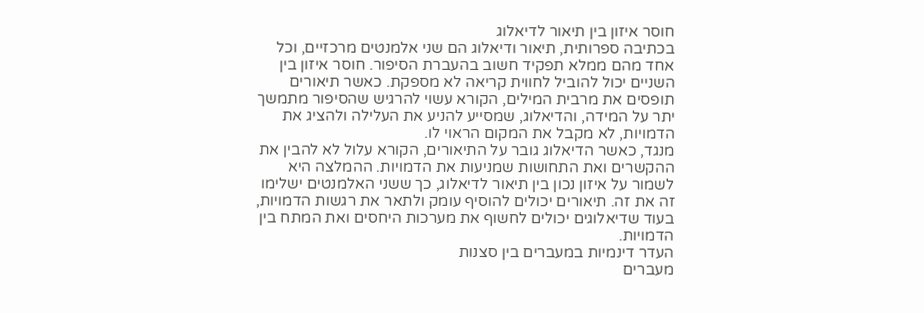חוסר איזון בין תיאור לדיאלוג
בכתיבה ספרותית, תיאור ודיאלוג הם שני אלמנטים מרכזיים, וכל אחד מהם ממלא תפקיד חשוב בהעברת הסיפור. חוסר איזון בין השניים יכול להוביל לחווית קריאה לא מספקת. כאשר תיאורים תופסים את מרבית המילים, הקורא עשוי להרגיש שהסיפור מתמשך יתר על המידה, והדיאלוג, שמסייע להניע את העלילה ולהציג את הדמויות, לא מקבל את המקום הראוי לו.
מנגד, כאשר הדיאלוג גובר על התיאורים, הקורא עלול לא להבין את ההקשרים ואת התחושות שמניעות את הדמויות. ההמלצה היא לשמור על איזון נכון בין תיאור לדיאלוג, כך ששני האלמנטים ישלימו זה את זה. תיאורים יכולים להוסיף עומק ולתאר את רגשות הדמויות, בעוד שדיאלוגים יכולים לחשוף את מערכות היחסים ואת המתח בין הדמויות.
העדר דינמיות במעברים בין סצנות
מעברים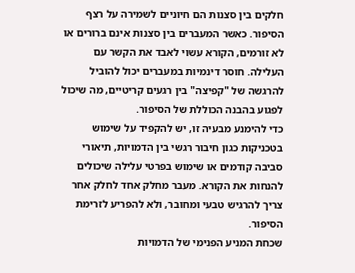חלקים בין סצנות הם חיוניים לשמירה על רצף הסיפור. כאשר המעברים בין סצנות אינם ברורים או לא זורמים, הקורא עשוי לאבד את הקשר עם העלילה. חוסר דינמיות במעברים יכול להוביל להרגשה של "קפיצה" בין רגעים קריטיים, מה שיכול לפגוע בהבנה הכוללת של הסיפור.
כדי להימנע מבעיה זו, יש להקפיד על שימוש בטכניקות כגון חיבור רגשי בין הדמויות, תיאורי סביבה קודמים או שימוש בפרטי עלילה שיכולים להנחות את הקורא. מעבר מחלק אחד לחלק אחר צריך להרגיש טבעי ומחובר, ולא להפריע לזרימת הסיפור.
שכחת המניע הפנימי של הדמויות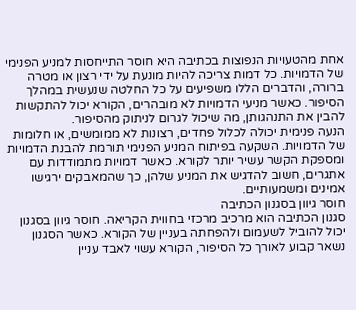אחת מהטעויות הנפוצות בכתיבה היא חוסר התייחסות למניע הפנימי של הדמויות. כל דמות צריכה להיות מונעת על ידי רצון או מטרה ברורה, והדברים הללו משפיעים על כל החלטה שנעשית במהלך הסיפור. כאשר מניעי הדמויות לא מובהרים, הקורא יכול להתקשות להבין את התנהגותן, מה שיכול לגרום לניתוק מהסיפור.
הנעה פנימית יכולה לכלול פחדים, רצונות לא ממומשים, או חלומות של הדמויות. השקעה בפיתוח המניע הפנימי תורמת להבנת הדמויות ומספקת הקשר עשיר יותר לקורא. כאשר דמויות מתמודדות עם אתגרים, חשוב להדגיש את המניע שלהן, כך שהמאבקים ירגישו אמינים ומשמעותיים.
חוסר גיוון בסגנון הכתיבה
סגנון הכתיבה הוא מרכיב מרכזי בחווית הקריאה. חוסר גיוון בסגנון יכול להוביל לשעמום ולהפחתה בעניין של הקורא. כאשר הסגנון נשאר קבוע לאורך כל הסיפור, הקורא עשוי לאבד עניין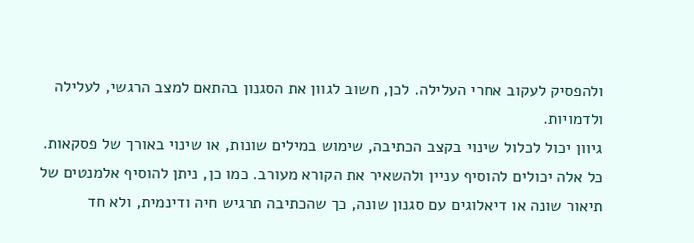ולהפסיק לעקוב אחרי העלילה. לכן, חשוב לגוון את הסגנון בהתאם למצב הרגשי, לעלילה ולדמויות.
גיוון יכול לכלול שינוי בקצב הכתיבה, שימוש במילים שונות, או שינוי באורך של פסקאות. כל אלה יכולים להוסיף עניין ולהשאיר את הקורא מעורב. כמו כן, ניתן להוסיף אלמנטים של תיאור שונה או דיאלוגים עם סגנון שונה, כך שהכתיבה תרגיש חיה ודינמית, ולא חד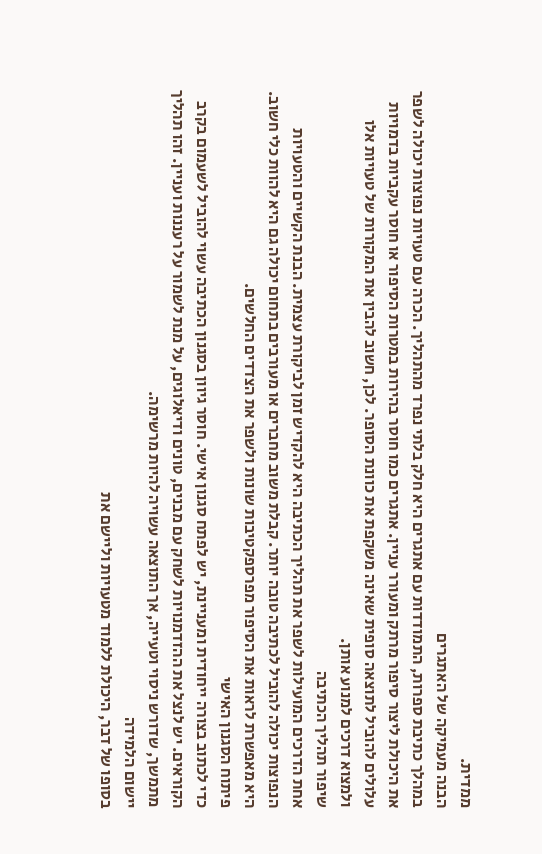ממדית.
הבנה מעמיקה של האתגרים
במהלך כתיבת ספרות, התמודדות עם אתגרים היא חלק בלתי נפרד מהתהליך. הכרה עם טעויות נפוצות יכולה לשפר את היכולת ליצור סיפור מרתק ומעורר עניין. אתגרים כמו חוסר בהירות במטרות הסיפור או חוסר עקביות בדמויות עלולים להוביל לתוצאה סופית שאינה משקפת את כוונת הסופר. לכן, חשוב להבין את המקורות של טעויות אלו ולמצוא דרכים למנוע אותן.
שיפור תהליך הכתיבה
אחת הדרכים המועילות לשפר את תהליך הכתיבה היא להקדיש זמן לביקורת עצמית. הבנת הקשיים והטעויות הנפוצות יכולה להוביל לכתיבה טובה יותר. קבלת משוב מחברים או מעורבים בתחום יכולה גם היא להוות כלי חשוב. היא מאפשרת לראות את הסיפור מפרספקטיבות שונות ולשפר את הצדדים החלשים.
פיתוח הסגנון האישי
כדי לכתוב בצורה ייחודית ומעניינת, יש לפתח סגנון אישי. חוסר גיוון בסגנון הכתיבה עשוי להוביל לשעמום בקרב הקוראים. יש לנצל את ההזדמנויות לשחק עם מבנים, טונים ודיאלוגים, על מנת לשמור על רעננות ועניין. זהו תהליך מתמשך, שדורש ניסוי וטעייה, אך התוצאה עשויה להיות מרשימה.
יישום הלמידה
בסופו של דבר, היכולת ללמוד מטעויות וליישם את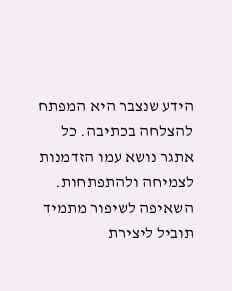הידע שנצבר היא המפתח להצלחה בכתיבה. כל אתגר נושא עמו הזדמנות לצמיחה ולהתפתחות. השאיפה לשיפור מתמיד תוביל ליצירת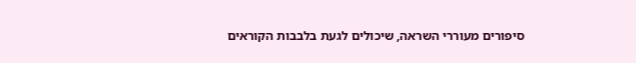סיפורים מעוררי השראה, שיכולים לגעת בלבבות הקוראים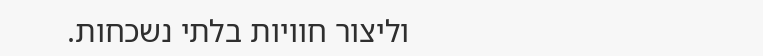וליצור חוויות בלתי נשכחות.